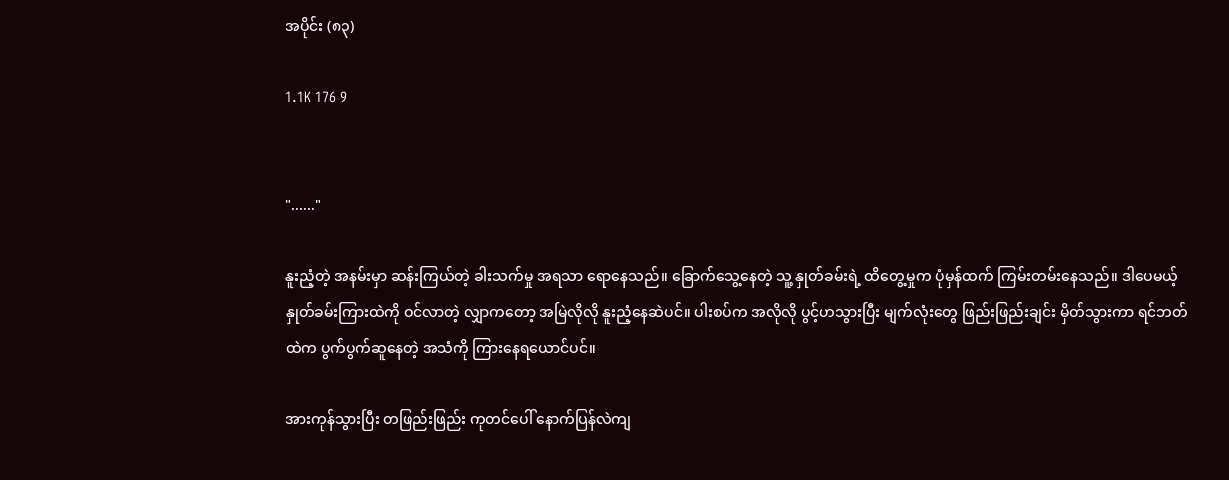အပိုင်း (၈၃)

1.1K 176 9


"......"

နူးညံ့တဲ့ အနမ်းမှာ ဆန်းကြယ်တဲ့ ခါးသက်မှု အရသာ ရောနေသည်။ ခြောက်သွေ့နေတဲ့ သူ့ နှုတ်ခမ်းရဲ့ ထိတွေ့မှုက ပုံမှန်ထက် ကြမ်းတမ်းနေသည်။ ဒါပေမယ့် နှုတ်ခမ်းကြားထဲကို ဝင်လာတဲ့ လျှာကတော့ အမြဲလိုလို နူးညံ့နေဆဲပင်။ ပါးစပ်က အလိုလို ပွင့်ဟသွားပြီး မျက်လုံးတွေ ဖြည်းဖြည်းချင်း မှိတ်သွားကာ ရင်ဘတ်ထဲက ပွက်ပွက်ဆူနေတဲ့ အသံကို ကြားနေရယောင်ပင်။

အားကုန်သွားပြီး တဖြည်းဖြည်း ကုတင်ပေါ် နောက်ပြန်လဲကျ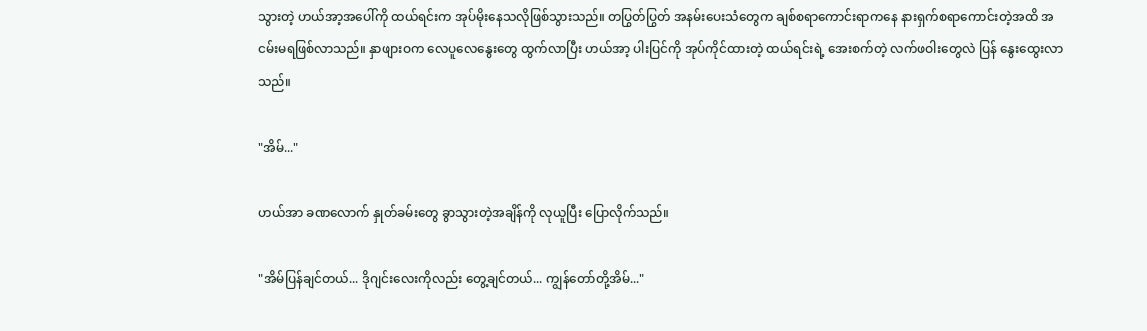သွားတဲ့ ဟယ်အာ့အပေါ်ကို ထယ်ရင်းက အုပ်မိုးနေသလိုဖြစ်သွားသည်။ တပြွတ်ပြွတ် အနမ်းပေးသံတွေက ချစ်စရာကောင်းရာကနေ နားရှက်စရာကောင်းတဲ့အထိ အငမ်းမရဖြစ်လာသည်။ နှာဖျားဝက လေပူလေနွေးတွေ ထွက်လာပြီး ဟယ်အာ့ ပါးပြင်ကို အုပ်ကိုင်ထားတဲ့ ထယ်ရင်းရဲ့ အေးစက်တဲ့ လက်ဖဝါးတွေလဲ ပြန် နွေးထွေးလာသည်။

"အိမ်..."

ဟယ်အာ ခဏလောက် နှုတ်ခမ်းတွေ ခွာသွားတဲ့အချိန်ကို လုယူပြီး ပြောလိုက်သည်။

"အိမ်ပြန်ချင်တယ်... ဒိုဂျင်းလေးကိုလည်း တွေ့ချင်တယ်... ကျွန်တော်တို့အိမ်..."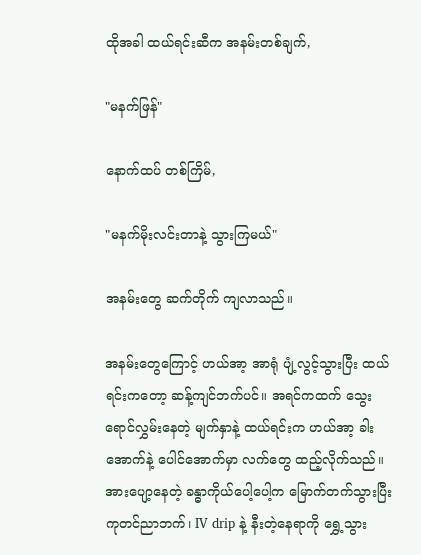ထိုအခါ ထယ်ရင်းဆီက အနမ်းတစ်ချက်,

"မနက်ဖြန်"

နောက်ထပ် တစ်ကြိမ်,

"မနက်မိုးလင်းတာနဲ့ သွားကြမယ်"

အနမ်းတွေ ဆက်တိုက် ကျလာသည်။

အနမ်းတွေကြောင့် ဟယ်အာ့ အာရုံ ပျံ့လွင့်သွားပြီး ထယ်ရင်းကတော့ ဆန့်ကျင်ဘက်ပင်။ အရင်ကထက် သွေးရောင်လွှမ်းနေတဲ့ မျက်နှာနဲ့ ထယ်ရင်းက ဟယ်အာ့ ခါးအောက်နဲ့ ပေါင်အောက်မှာ လက်တွေ ထည့်လိုက်သည်။ အားပျော့နေတဲ့ ခန္ဓာကိုယ်ပေါ့ပေါ့က မြောက်တက်သွားပြီး ကုတင်ညာဘက်၊ IV drip နဲ့ နီးတဲ့နေရာကို ရွှေ့သွား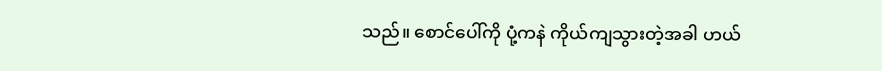သည်။ စောင်ပေါ်ကို ပုံ့ကနဲ ကိုယ်ကျသွားတဲ့အခါ ဟယ်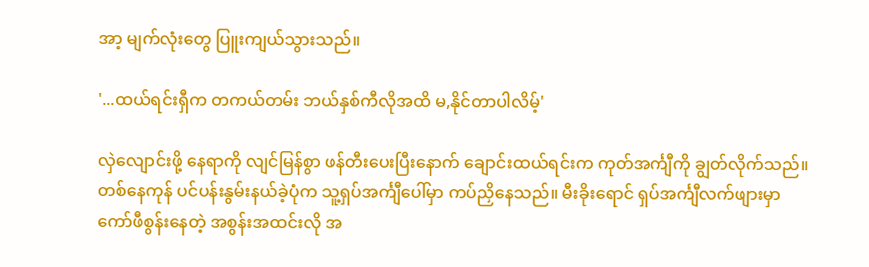အာ့ မျက်လုံးတွေ ပြူးကျယ်သွားသည်။

'...ထယ်ရင်းရှီက တကယ်တမ်း ဘယ်နှစ်ကီလိုအထိ မ,နိုင်တာပါလိမ့်'

လှဲလျောင်းဖို့ နေရာကို လျင်မြန်စွာ ဖန်တီးပေးပြီးနောက် ချောင်းထယ်ရင်းက ကုတ်အင်္ကျီကို ချွတ်လိုက်သည်။ တစ်နေကုန် ပင်ပန်းနွမ်းနယ်ခဲ့ပုံက သူ့ရှပ်အင်္ကျီပေါ်မှာ ကပ်ညှိနေသည်။ မီးခိုးရောင် ရှပ်အင်္ကျီလက်ဖျားမှာ ကော်ဖီစွန်းနေတဲ့ အစွန်းအထင်းလို အ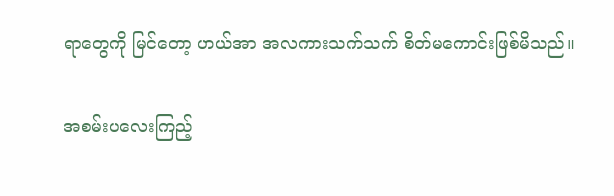ရာတွေကို မြင်တော့ ဟယ်အာ အလကားသက်သက် စိတ်မကောင်းဖြစ်မိသည်။

အစမ်းပလေးကြည့်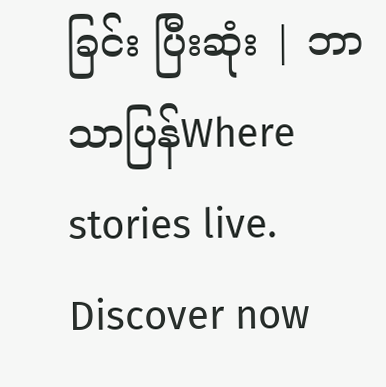ခြင်း ပြီးဆုံး | ဘာသာပြန်Where stories live. Discover now